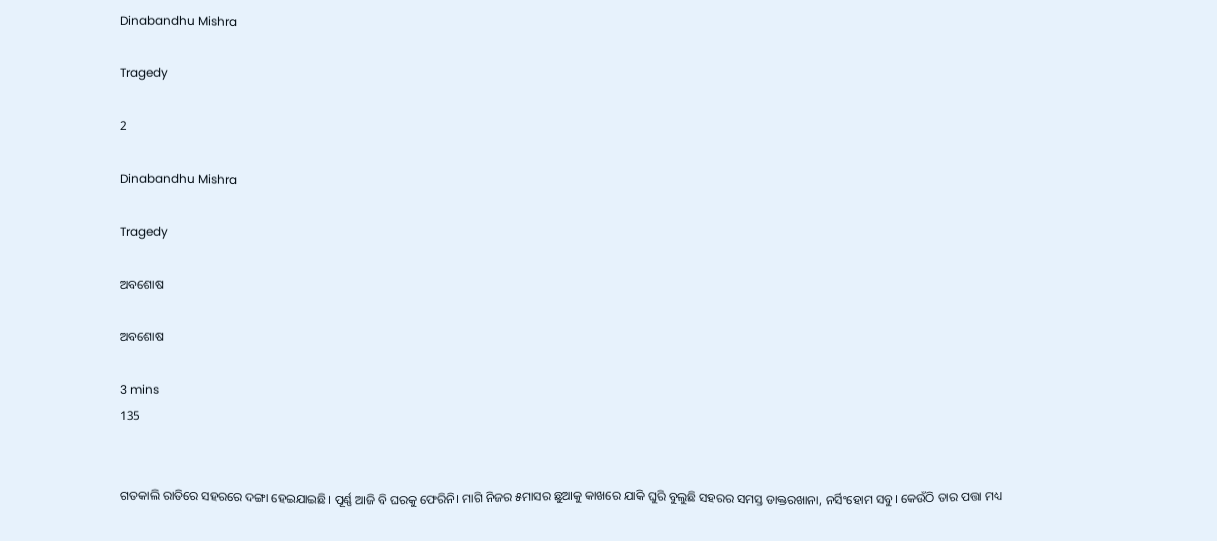Dinabandhu Mishra

Tragedy

2

Dinabandhu Mishra

Tragedy

ଅବଶୋଷ

ଅବଶୋଷ

3 mins
135


ଗତକାଲି ରାତିରେ ସହରରେ ଦଙ୍ଗା ହେଇଯାଇଛି। ପୂର୍ଣ୍ଣ ଆଜି ବି ଘରକୁ ଫେରିନି। ମାଗି ନିଜର ୫ମାସର ଛୁଆକୁ କାଖରେ ଯାକି ଘୁରି ବୁଲୁଛି ସହରର ସମସ୍ତ ଡାକ୍ତରଖାନା, ନର୍ସିଂହୋମ ସବୁ। କେଉଁଠି ତାର ପତ୍ତା ମଧ୍ୟ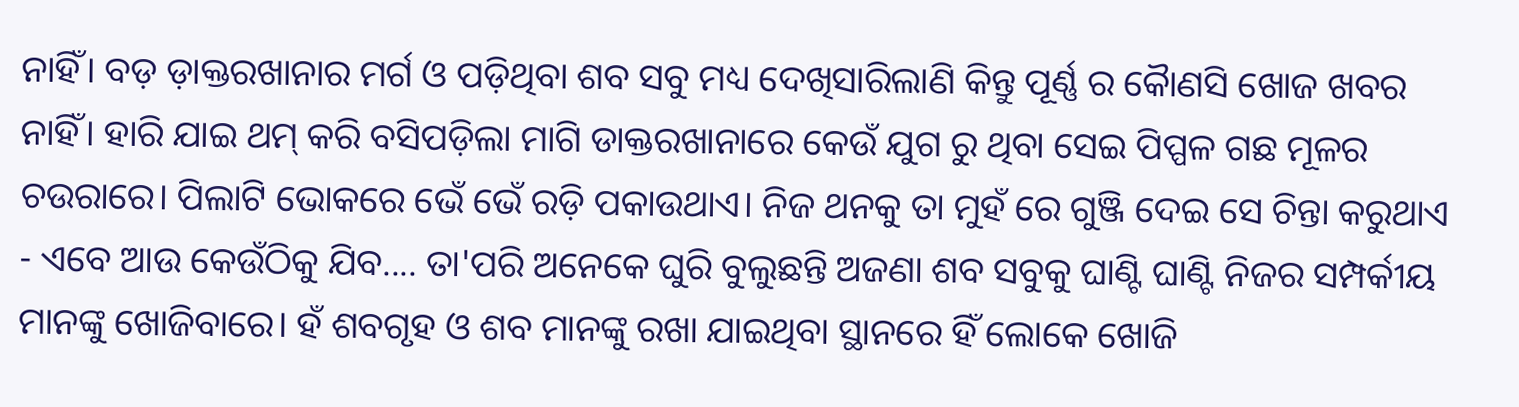ନାହିଁ। ବଡ଼ ଡ଼ାକ୍ତରଖାନାର ମର୍ଗ ଓ ପଡ଼ିଥିବା ଶବ ସବୁ ମଧ୍ୟ ଦେଖିସାରିଲାଣି କିନ୍ତୁ ପୂର୍ଣ୍ଣ ର କୈାଣସି ଖୋଜ ଖବର ନାହିଁ। ହାରି ଯାଇ ଥମ୍ କରି ବସିପଡ଼ିଲା ମାଗି ଡାକ୍ତରଖାନାରେ କେଉଁ ଯୁଗ ରୁ ଥିବା ସେଇ ପିପ୍ପଳ ଗଛ ମୂଳର ଚଉରାରେ। ପିଲାଟି ଭୋକରେ ଭେଁ ଭେଁ ରଡ଼ି ପକାଉଥାଏ। ନିଜ ଥନକୁ ତା ମୁହଁ ରେ ଗୁଞ୍ଜି ଦେଇ ସେ ଚିନ୍ତା କରୁଥାଏ - ଏବେ ଆଉ କେଉଁଠିକୁ ଯିବ.... ତା'ପରି ଅନେକେ ଘୁରି ବୁଲୁଛନ୍ତି ଅଜଣା ଶବ ସବୁକୁ ଘାଣ୍ଟି ଘାଣ୍ଟି ନିଜର ସମ୍ପର୍କୀୟ ମାନଙ୍କୁ ଖୋଜିବାରେ। ହଁ ଶବଗୃହ ଓ ଶବ ମାନଙ୍କୁ ରଖା ଯାଇଥିବା ସ୍ଥାନରେ ହିଁ ଲୋକେ ଖୋଜି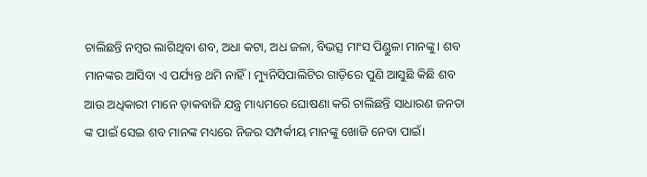ଚାଲିଛନ୍ତି ନମ୍ବର ଲାଗିଥିବା ଶବ, ଅଧା କଟା, ଅଧ ଜଳା, ବିଭତ୍ସ ମାଂସ ପିଣ୍ଡୁଳା ମାନଙ୍କୁ। ଶବ ମାନଙ୍କର ଆସିବା ଏ ପର୍ଯ୍ୟନ୍ତ ଥମି ନାହିଁ। ମ୍ୟୁନିସିପାଲିଟିର ଗାଡ଼ିରେ ପୁଣି ଆସୁଛି କିଛି ଶବ ଆଉ ଅଧିକାରୀ ମାନେ ଡ଼ାକବାଜି ଯନ୍ତ୍ର ମାଧ୍ୟମରେ ଘୋଷଣା କରି ଚାଲିଛନ୍ତି ସାଧାରଣ ଜନତା ଙ୍କ ପାଇଁ ସେଇ ଶବ ମାନଙ୍କ ମଧ୍ୟରେ ନିଜର ସମ୍ପର୍କୀୟ ମାନଙ୍କୁ ଖୋଜି ନେବା ପାଇଁ।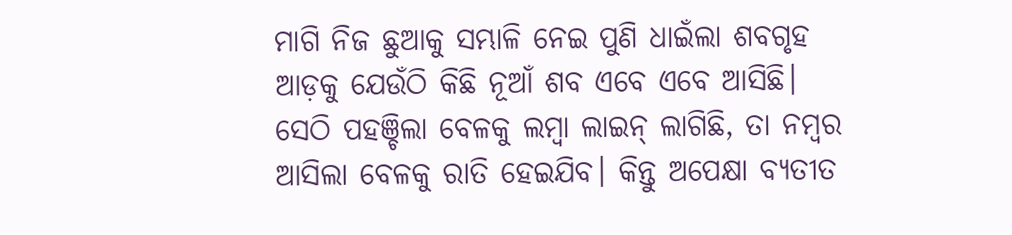ମାଗି ନିଜ ଛୁଆକୁ ସମ୍ଭାଳି ନେଇ ପୁଣି ଧାଇଁଲା ଶବଗୃହ ଆଡ଼କୁ ଯେଉଁଠି କିଛି ନୂଆଁ ଶବ ଏବେ ଏବେ ଆସିଛି। ସେଠି ପହଞ୍ଚିଲା ବେଳକୁ ଲମ୍ବା ଲାଇନ୍ ଲାଗିଛି, ତା ନମ୍ବର ଆସିଲା ବେଳକୁ ରାତି ହେଇଯିବ। କିନ୍ତୁ ଅପେକ୍ଷା ବ୍ୟତୀତ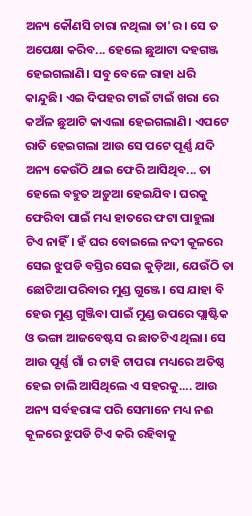ଅନ୍ୟ କୌଣସି ଚାରା ନଥିଲା ତା'ର। ସେ ତ ଅପେକ୍ଷା କରିବ... ହେଲେ ଛୁଆଟା ଦହଗଞ୍ଜ ହେଇଗଲାଣି। ସବୁ ବେଳେ ରାହା ଧରି କାନ୍ଦୁଛି। ଏଇ ଦିପହର ଟାଇଁ ଟାଇଁ ଖରା ରେ କଅଁଳ ଛୁଆଟି କାଏଲା ହେଇଗଲାଣି। ଏପଟେ ରାତି ହେଇଗଲା ଆଉ ସେ ପଟେ ପୂର୍ଣ୍ଣ ଯଦି ଅନ୍ୟ କେଉଁଠି ଥାଇ ଫେରି ଆସିଥିବ... ତା ହେଲେ ବହୁତ ଅଡ଼ୁଆ ହେଇଯିବ। ଘରକୁ ଫେରିବା ପାଇଁ ମଧ୍ୟ ହାତରେ ଫଟା ପାହୁଲା ଟିଏ ନାହିଁ। ହଁ ଘର ବୋଇଲେ ନଦୀ କୂଳରେ ସେଇ ଝୁପଡି ବସ୍ତିର ସେଇ କୁଡ଼ିଆ, ଯେଉଁଠି ତା ଛୋଟିଆ ପରିବାର ମୁଣ୍ଡ ଗୁଞ୍ଜେ। ସେ ଯାହା ବି ହେଉ ମୁଣ୍ଡ ଗୁଞ୍ଜିବା ପାଇଁ ମୁଣ୍ଡ ଉପରେ ପ୍ଲାଷ୍ଟିକ ଓ ଭଙ୍ଗା ଆଜବେଷ୍ଟସ ର ଛାତଟିଏ ଥିଲା। ସେ ଆଉ ପୂର୍ଣ୍ଣ ଗାଁ ର ଟାହି ଟାପରା ମଧ୍ୟରେ ଅତିଷ୍ଠ ହେଇ ଚାଲି ଆସିଥିଲେ ଏ ସହରକୁ.... ଆଉ ଅନ୍ୟ ସର୍ବହରାଙ୍କ ପରି ସେମାନେ ମଧ୍ୟ ନଈ କୂଳରେ ଝୁପଡି ଟିଏ କରି ରହିବାକୁ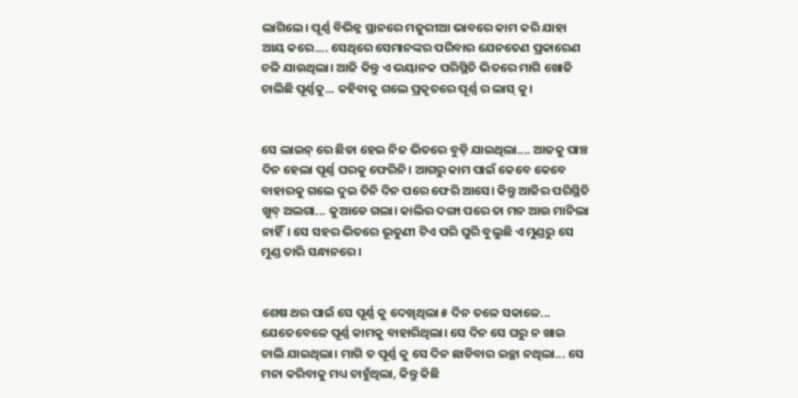ଲାଗିଲେ। ପୂର୍ଣ୍ଣ ବିଭିନ୍ନ ସ୍ଥାନରେ ମଜୁରୀଆ ଭାବରେ କାମ କରି ଯାହା ଆୟ କରେ.... ସେଥିରେ ସେମାନଙ୍କର ପରିବାର ଯେନତେଣ ପ୍ରକାରେଣ ଚଳି ଯାଉଥିଲା। ଆଜି କିନ୍ତୁ ଏ ଭୟାନକ ପରିସ୍ଥିତି ଭିତରେ ମାଗି ଖୋଜି ଚାଲିଛି ପୂର୍ଣ୍ଣକୁ... କହିବାକୁ ଗଲେ ପ୍ରକୃତରେ ପୂର୍ଣ୍ଣ ର ଲାସ୍ କୁ।


ସେ ଲାଇନ୍ ରେ ଛିଡା ହେଇ ନିଜ ଭିତରେ ବୁଡ଼ି ଯାଇଥିଲା.... ଆଜକୁ ପାଞ୍ଚ ଦିନ ହେଲା ପୂର୍ଣ୍ଣ ଘରକୁ ଫେରିନି। ଆଗରୁ କାମ ପାଇଁ କେବେ କେବେ ବାହାରକୁ ଗଲେ ଦୁଇ ତିନି ଦିନ ପରେ ଫେରି ଆସେ‌। କିନ୍ତୁ ଆଜିର ପରିସ୍ଥିତି ଖୁବ୍ ଅଲଗା... କୁଆଡେ ଗଲା। କାଲିର ଦଙ୍ଗା ପରେ ତା ମନ ଆଉ ମାନିଲା ନାହିଁ। ସେ ସହର ଭିତରେ ଭୂତୁଣୀ ଟିଏ ପରି ଘୁରି ବୁଲୁଛି ଏ ମୁଣ୍ଡରୁ ସେ ମୁଣ୍ଡ ତାରି ସନ୍ଧାନରେ।


ଶେଷ ଥର ପାଇଁ ସେ ପୂର୍ଣ୍ଣ କୁ ଦେଖିଥିଲା ୫ ଦିନ ତଳେ ସକାଳେ... ଯେତେବେଳେ ପୂର୍ଣ୍ଣ କାମକୁ ବାହାରିଥିଲା। ସେ ଦିନ ସେ ଘରୁ ନ ଖାଇ ଚାଲି ଯାଇଥିଲା। ମାଗି ତ ପୂର୍ଣ୍ଣ କୁ ସେ ଦିନ ଛାଡିବାର ଇଚ୍ଛା ନଥିଲା... ସେ ମନା କରିବାକୁ ମଧ୍ୟ ଚାହୁଁଥିଲା, କିନ୍ତୁ କିଛି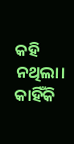କହି ନଥିଲା। କାହିଁକି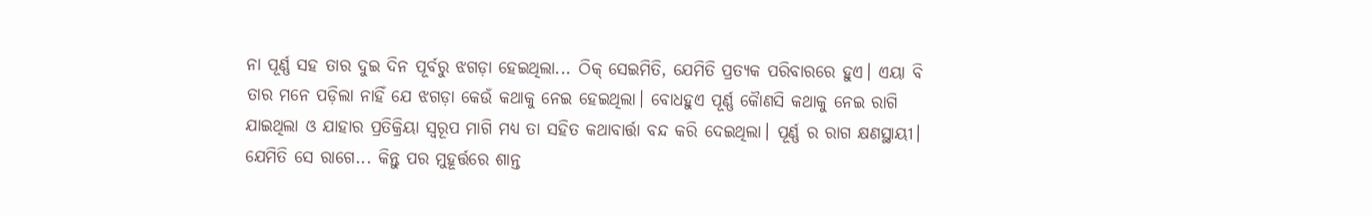ନା ପୂର୍ଣ୍ଣ ସହ ତାର ଦୁଇ ଦିନ ପୂର୍ବରୁ ଝଗଡ଼ା ହେଇଥିଲା... ଠିକ୍ ସେଇମିତି, ଯେମିତି ପ୍ରତ୍ୟକ ପରିବାରରେ ହୁଏ। ଏୟା ବି ତାର ମନେ ପଡ଼ିଲା ନାହିଁ ଯେ ଝଗଡ଼ା କେଉଁ କଥାକୁ ନେଇ ହେଇଥିଲା। ବୋଧହୁଏ ପୂର୍ଣ୍ଣ କୈାଣସି କଥାକୁ ନେଇ ରାଗି ଯାଇଥିଲା ଓ ଯାହାର ପ୍ରତିକ୍ରିୟା ସ୍ବରୂପ ମାଗି ମଧ୍ୟ ତା ସହିତ କଥାବାର୍ତ୍ତା ବନ୍ଦ କରି ଦେଇଥିଲା। ପୂର୍ଣ୍ଣ ର ରାଗ କ୍ଷଣସ୍ଥାୟୀ। ଯେମିତି ସେ ରାଗେ... କିନ୍ତୁ ପର ମୁହୂର୍ତ୍ତରେ ଶାନ୍ତ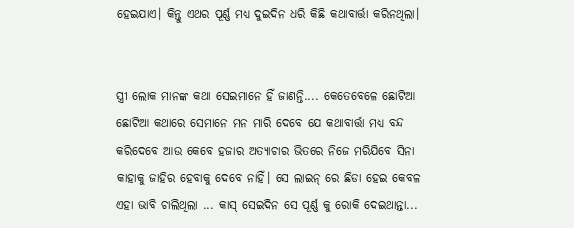ହେଇଯାଏ। କିନ୍ତୁ ଏଥର ପୂର୍ଣ୍ଣ ମଧ୍ୟ ଦୁଇଦିନ ଧରି କିଛି କଥାବାର୍ତ୍ତା କରିନଥିଲା।


ସ୍ତ୍ରୀ ଲୋକ ମାନଙ୍କ କଥା ସେଇମାନେ ହିଁ ଜାଣନ୍ତି.... କେତେବେଳେ ଛୋଟିଆ ଛୋଟିଆ କଥାରେ ସେମାନେ ମନ ମାରି ଦେବେ ଯେ କଥାବାର୍ତ୍ତା ମଧ୍ୟ ବନ୍ଦ କରିଦେବେ ଆଉ କେବେ ହଜାର ଅତ୍ୟାଚାର ଭିତରେ ନିଜେ ମରିଯିବେ ସିନା କାହାକୁ ଜାହିର ହେବାକୁ ଦେବେ ନାହିଁ। ସେ ଲାଇନ୍ ରେ ଛିଡା ହେଇ କେବଳ ଏହା ଭାବି ଚାଲିଥିଲା ... କାସ୍ ସେଇଦିନ ସେ ପୂର୍ଣ୍ଣ କୁ ରୋକି ଦେଇଥାନ୍ତା...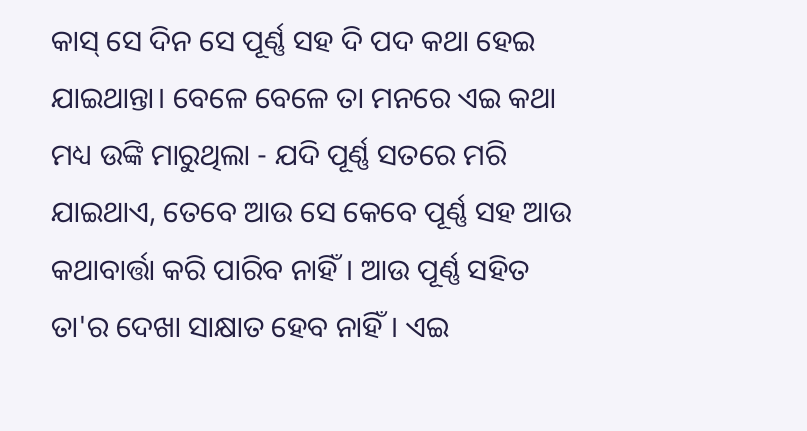କାସ୍ ସେ ଦିନ ସେ ପୂର୍ଣ୍ଣ ସହ ଦି ପଦ କଥା ହେଇ ଯାଇଥାନ୍ତା। ବେଳେ ବେଳେ ତା ମନରେ ଏଇ କଥା ମଧ୍ୟ ଉଙ୍କି ମାରୁଥିଲା - ଯଦି ପୂର୍ଣ୍ଣ ସତରେ ମରି ଯାଇଥାଏ, ତେବେ ଆଉ ସେ କେବେ ପୂର୍ଣ୍ଣ ସହ ଆଉ କଥାବାର୍ତ୍ତା କରି ପାରିବ ନାହିଁ। ଆଉ ପୂର୍ଣ୍ଣ ସହିତ ତା'ର ଦେଖା ସାକ୍ଷାତ ହେବ ନାହିଁ। ଏଇ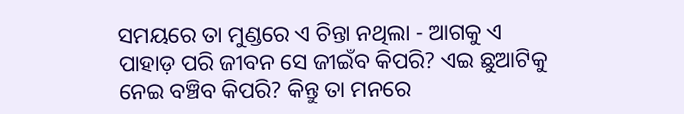ସମୟରେ ତା ମୁଣ୍ଡରେ ଏ ଚିନ୍ତା ନଥିଲା - ଆଗକୁ ଏ ପାହାଡ଼ ପରି ଜୀବନ ସେ ଜୀଇଁବ କିପରି? ଏଇ ଛୁଆଟିକୁ ନେଇ ବଞ୍ଚିବ କିପରି? କିନ୍ତୁ ତା ମନରେ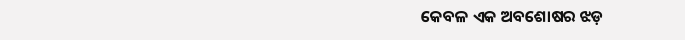କେବଳ ଏକ ଅବଶୋଷର ଝଡ଼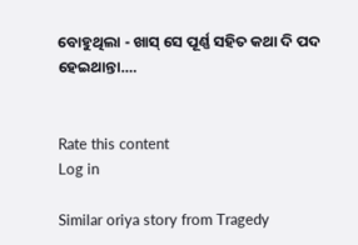ବୋହୁଥିଲା - ଖାସ୍ ସେ ପୂର୍ଣ୍ଣ ସହିତ କଥା ଦି ପଦ ହେଇଥାନ୍ତା....


Rate this content
Log in

Similar oriya story from Tragedy